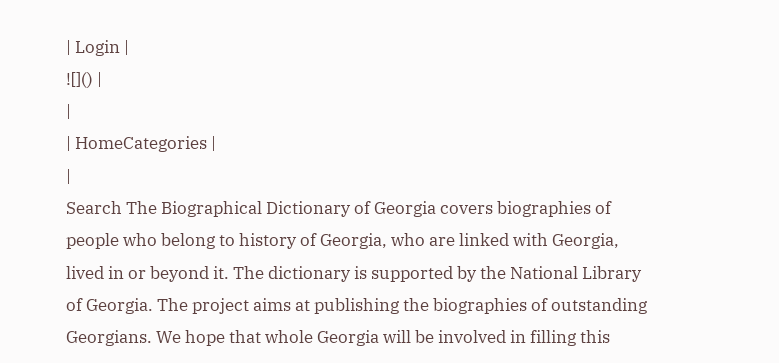| Login |
![]() |
|
| HomeCategories |
|
Search The Biographical Dictionary of Georgia covers biographies of people who belong to history of Georgia, who are linked with Georgia, lived in or beyond it. The dictionary is supported by the National Library of Georgia. The project aims at publishing the biographies of outstanding Georgians. We hope that whole Georgia will be involved in filling this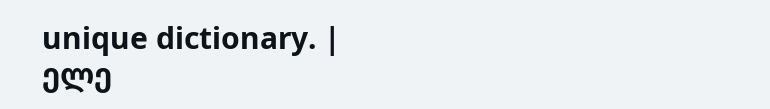unique dictionary. |
ელე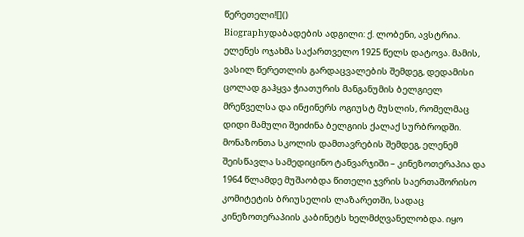წერეთელი![]()
Biographyდაბადების ადგილი: ქ. ლობენი, ავსტრია. ელენეს ოჯახმა საქართველო 1925 წელს დატოვა. მამის, ვასილ წერეთლის გარდაცვალების შემდეგ, დედამისი ცოლად გაჰყვა ჭიათურის მანგანუმის ბელგიელ მრეწველსა და ინჟინერს ოგიუსტ მუსლის, რომელმაც დიდი მამული შეიძინა ბელგიის ქალაქ სურბროდში. მონაზონთა სკოლის დამთავრების შემდეგ, ელენემ შეისწავლა სამედიცინო ტანვარჯიში – კინეზოთერაპია და 1964 წლამდე მუშაობდა წითელი ჯვრის საერთაშორისო კომიტეტის ბრიუსელის ლაზარეთში, სადაც კინეზოთერაპიის კაბინეტს ხელმძღვანელობდა. იყო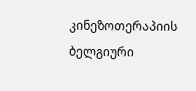კინეზოთერაპიის ბელგიური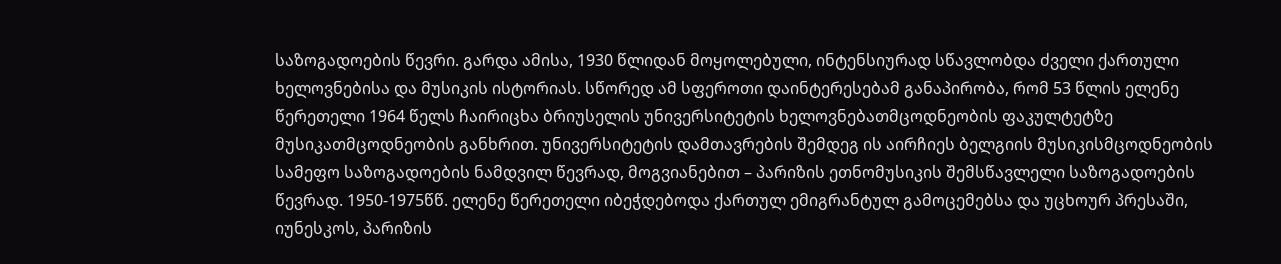საზოგადოების წევრი. გარდა ამისა, 1930 წლიდან მოყოლებული, ინტენსიურად სწავლობდა ძველი ქართული ხელოვნებისა და მუსიკის ისტორიას. სწორედ ამ სფეროთი დაინტერესებამ განაპირობა, რომ 53 წლის ელენე წერეთელი 1964 წელს ჩაირიცხა ბრიუსელის უნივერსიტეტის ხელოვნებათმცოდნეობის ფაკულტეტზე მუსიკათმცოდნეობის განხრით. უნივერსიტეტის დამთავრების შემდეგ ის აირჩიეს ბელგიის მუსიკისმცოდნეობის სამეფო საზოგადოების ნამდვილ წევრად, მოგვიანებით – პარიზის ეთნომუსიკის შემსწავლელი საზოგადოების წევრად. 1950-1975წწ. ელენე წერეთელი იბეჭდებოდა ქართულ ემიგრანტულ გამოცემებსა და უცხოურ პრესაში, იუნესკოს, პარიზის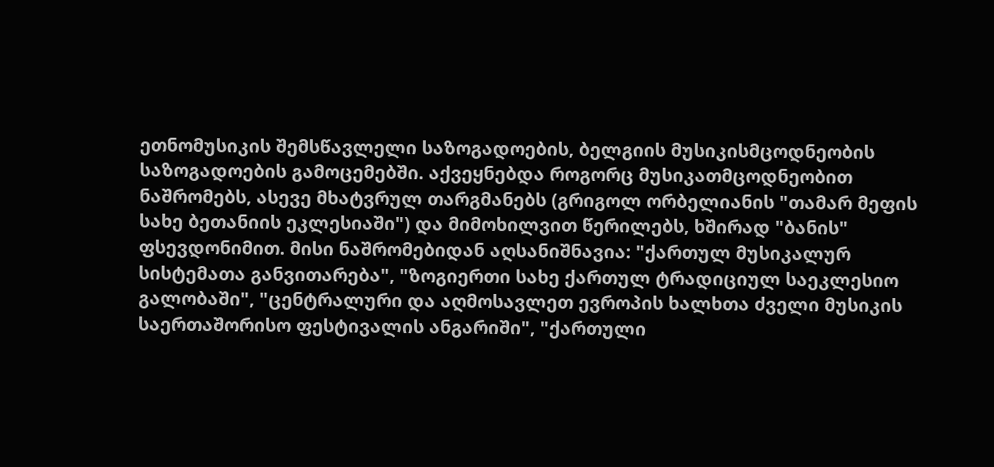ეთნომუსიკის შემსწავლელი საზოგადოების, ბელგიის მუსიკისმცოდნეობის საზოგადოების გამოცემებში. აქვეყნებდა როგორც მუსიკათმცოდნეობით ნაშრომებს, ასევე მხატვრულ თარგმანებს (გრიგოლ ორბელიანის "თამარ მეფის სახე ბეთანიის ეკლესიაში") და მიმოხილვით წერილებს, ხშირად "ბანის" ფსევდონიმით. მისი ნაშრომებიდან აღსანიშნავია: "ქართულ მუსიკალურ სისტემათა განვითარება", "ზოგიერთი სახე ქართულ ტრადიციულ საეკლესიო გალობაში", "ცენტრალური და აღმოსავლეთ ევროპის ხალხთა ძველი მუსიკის საერთაშორისო ფესტივალის ანგარიში", "ქართული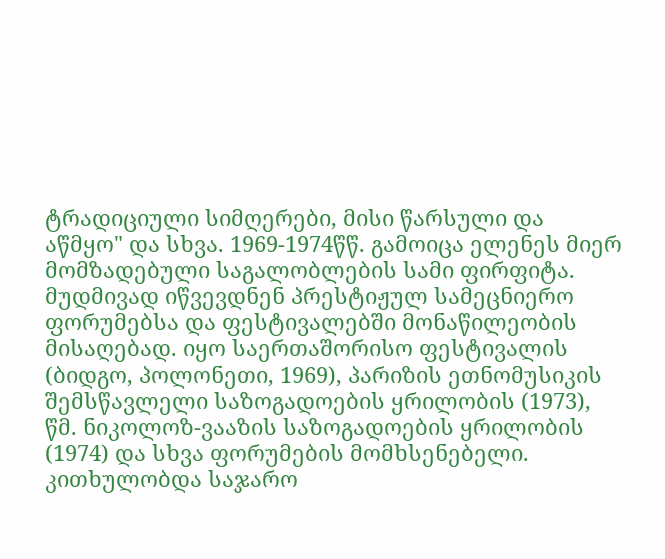ტრადიციული სიმღერები, მისი წარსული და აწმყო" და სხვა. 1969-1974წწ. გამოიცა ელენეს მიერ მომზადებული საგალობლების სამი ფირფიტა. მუდმივად იწვევდნენ პრესტიჟულ სამეცნიერო ფორუმებსა და ფესტივალებში მონაწილეობის მისაღებად. იყო საერთაშორისო ფესტივალის (ბიდგო, პოლონეთი, 1969), პარიზის ეთნომუსიკის შემსწავლელი საზოგადოების ყრილობის (1973), წმ. ნიკოლოზ-ვააზის საზოგადოების ყრილობის (1974) და სხვა ფორუმების მომხსენებელი. კითხულობდა საჯარო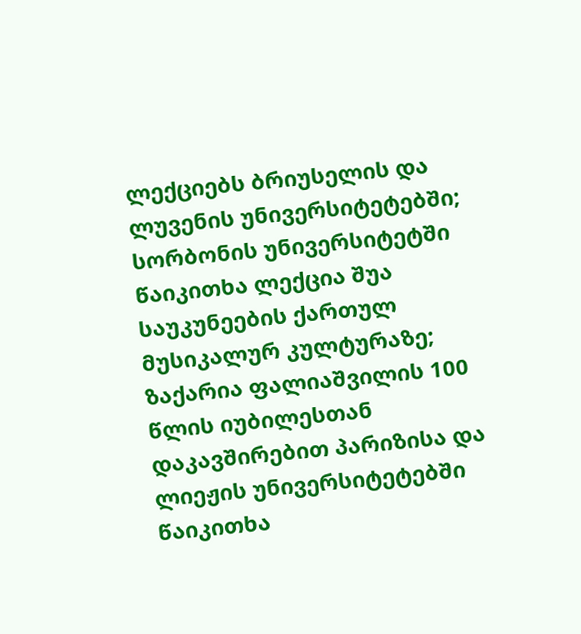ლექციებს ბრიუსელის და ლუვენის უნივერსიტეტებში; სორბონის უნივერსიტეტში წაიკითხა ლექცია შუა საუკუნეების ქართულ მუსიკალურ კულტურაზე; ზაქარია ფალიაშვილის 100 წლის იუბილესთან დაკავშირებით პარიზისა და ლიეჟის უნივერსიტეტებში წაიკითხა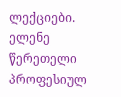ლექციები. ელენე წერეთელი პროფესიულ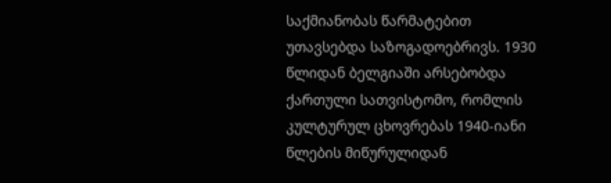საქმიანობას წარმატებით უთავსებდა საზოგადოებრივს. 1930 წლიდან ბელგიაში არსებობდა ქართული სათვისტომო, რომლის კულტურულ ცხოვრებას 1940-იანი წლების მიწურულიდან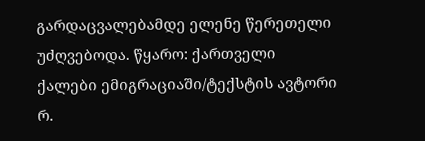გარდაცვალებამდე ელენე წერეთელი უძღვებოდა. წყარო: ქართველი ქალები ემიგრაციაში/ტექსტის ავტორი რ.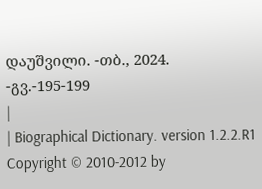დაუშვილი. -თბ., 2024. -გვ.-195-199
|
| Biographical Dictionary. version 1.2.2.R1 Copyright © 2010-2012 by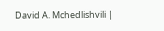David A. Mchedlishvili |